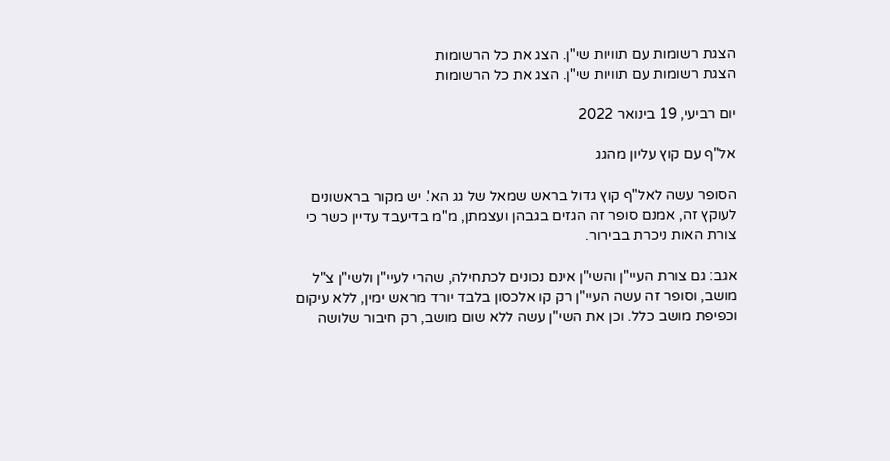הצגת רשומות עם תוויות שי"ן. הצג את כל הרשומות
הצגת רשומות עם תוויות שי"ן. הצג את כל הרשומות

יום רביעי, 19 בינואר 2022

אל"ף עם קוץ עליון מהגג

הסופר עשה לאל"ף קוץ גדול בראש שמאל של גג הא'. יש מקור בראשונים לעוקץ זה, אמנם סופר זה הגזים בגבהן ועצמתן, מ"מ בדיעבד עדיין כשר כי צורת האות ניכרת בבירור.

אגב: גם צורת העיי"ן והשי"ן אינם נכונים לכתחילה, שהרי לעיי"ן ולשי"ן צ"ל מושב, וסופר זה עשה העיי"ן רק קו אלכסון בלבד יורד מראש ימין, ללא עיקום וכפיפת מושב כלל. וכן את השי"ן עשה ללא שום מושב, רק חיבור שלושה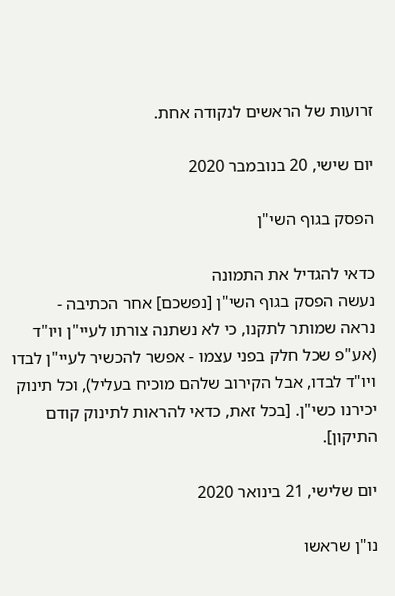זרועות של הראשים לנקודה אחת.

יום שישי, 20 בנובמבר 2020

הפסק בגוף השי"ן

כדאי להגדיל את התמונה
נעשה הפסק בגוף השי"ן [נפשכם] אחר הכתיבה -
נראה שמותר לתקנו, כי לא נשתנה צורתו לעיי"ן ויו"ד (אע"פ שכל חלק בפני עצמו - אפשר להכשיר לעיי"ן לבדו ויו"ד לבדו, אבל הקירוב שלהם מוכיח בעליל), וכל תינוק יכירנו כשי"ן. [בכל זאת, כדאי להראות לתינוק קודם התיקון].

יום שלישי, 21 בינואר 2020

נו"ן שראשו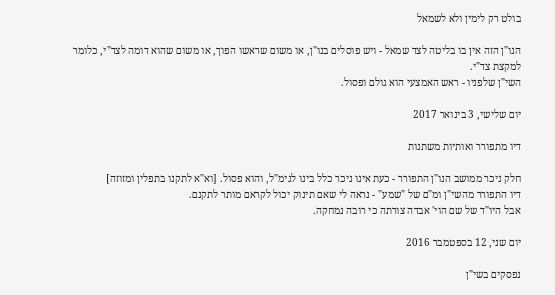בולט רק לימין ולא לשמאל

הנו"ן הזה אין בו בליטה לצד שמאל - ויש פוסלים בנו"ן, או משום שראשו הפוך, או משום שהוא דומה לצד"י, כלומר למקצת צד"י.
השי"ן שלפניו - ראש האמצעי הוא גולם ופסול.

יום שלישי, 3 בינואר 2017

דיו מתפורר ואותיות משתנות

חלק ניכר ממושב הנו"ן התפורר - כעת אינו ניכר כלל בינו לגימ"ל, והוא פסול. [וא"א לתקנו בתפלין ומזוזה]
דיו התפורר מהשי"ן ומ"ם של "שמע" - נראה לי שאם תינוק יכול לקראם מותר לתקנם.
אבל היו"ד של שם הוי' אבדה צורתה כי רובה נמחקה.

יום שני, 12 בספטמבר 2016

נפסקים בשי"ן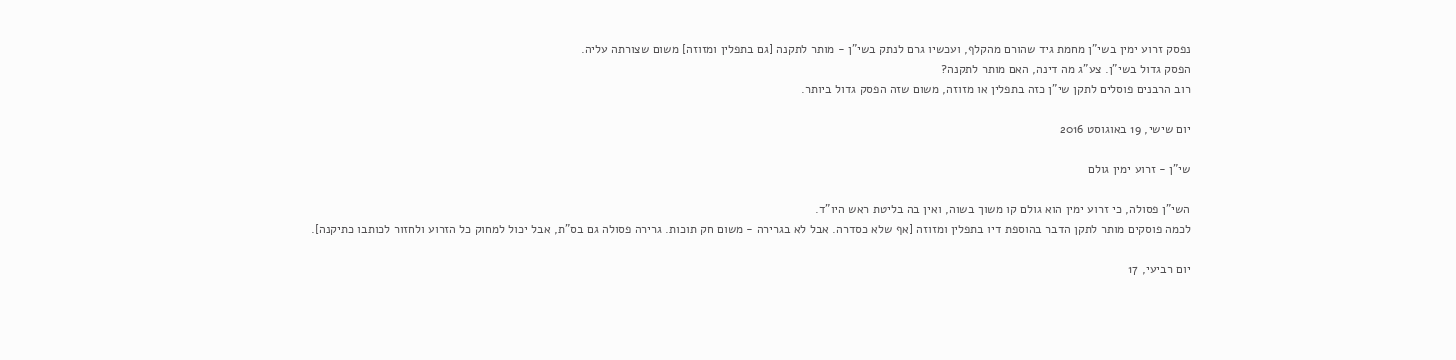נפסק זרוע ימין בשי"ן מחמת גיד שהורם מהקלף, ועכשיו גרם לנתק בשי"ן - מותר לתקנה [גם בתפלין ומזוזה] משום שצורתה עליה.
הפסק גדול בשי"ן. צע"ג מה דינה, האם מותר לתקנה?
רוב הרבנים פוסלים לתקן שי"ן כזה בתפלין או מזוזה, משום שזה הפסק גדול ביותר.

יום שישי, 19 באוגוסט 2016

שי"ן - זרוע ימין גולם

השי"ן פסולה, כי זרוע ימין הוא גולם קו משוך בשוה, ואין בה בליטת ראש היו"ד.
לכמה פוסקים מותר לתקן הדבר בהוספת דיו בתפלין ומזוזה [אף שלא כסדרה. אבל לא בגרירה - משום חק תוכות. גרירה פסולה גם בס"ת, אבל יכול למחוק כל הזרוע ולחזור לכותבו כתיקנה].

יום רביעי, 17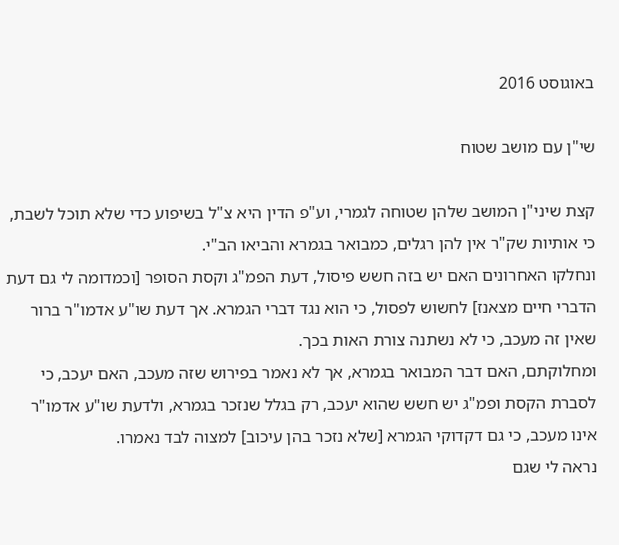באוגוסט 2016

שי"ן עם מושב שטוח

קצת שיני"ן המושב שלהן שטוחה לגמרי, וע"פ הדין היא צ"ל בשיפוע כדי שלא תוכל לשבת, כי אותיות שק"ר אין להן רגלים, כמבואר בגמרא והביאו הב"י.
ונחלקו האחרונים האם יש בזה חשש פיסול, דעת הפמ"ג וקסת הסופר [וכמדומה לי גם דעת הדברי חיים מצאנז] לחשוש לפסול, כי הוא נגד דברי הגמרא. אך דעת שו"ע אדמו"ר ברור שאין זה מעכב, כי לא נשתנה צורת האות בכך.
ומחלוקתם, האם דבר המבואר בגמרא, אך לא נאמר בפירוש שזה מעכב, האם יעכב, כי לסברת הקסת ופמ"ג יש חשש שהוא יעכב, רק בגלל שנזכר בגמרא, ולדעת שו"ע אדמו"ר אינו מעכב, כי גם דקדוקי הגמרא [שלא נזכר בהן עיכוב] למצוה לבד נאמרו.
נראה לי שגם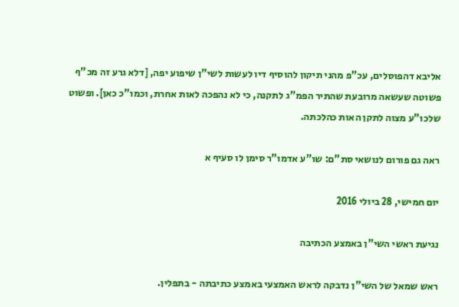אליבא דהפוסלים, עכ"פ מהני תיקון להוסיף דיו לעשות לשי"ן שיפוע יפה, [דלא גרע זה מכ"ף פשוטה שעשאה מרובעת שהתיר הפמ"ג לתקנה, כי לא נהפכה לאות אחרת, וכמו"כ כאן]. ופשוט שלכו"ע מצוה לתקן האות כהלכתה.

ראה גם פורום לנושאי סת"ם: שו"ע אדמו"ר סימן לו סעיף א

יום חמישי, 28 ביולי 2016

נגיעת ראשי השי"ן באמצע הכתיבה

ראש שמאל של השי"ן נדבקה לראש האמצעי באמצע כתיבתה - בתפלין.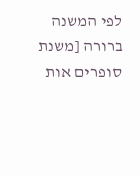לפי המשנה ברורה [משנת סופרים אות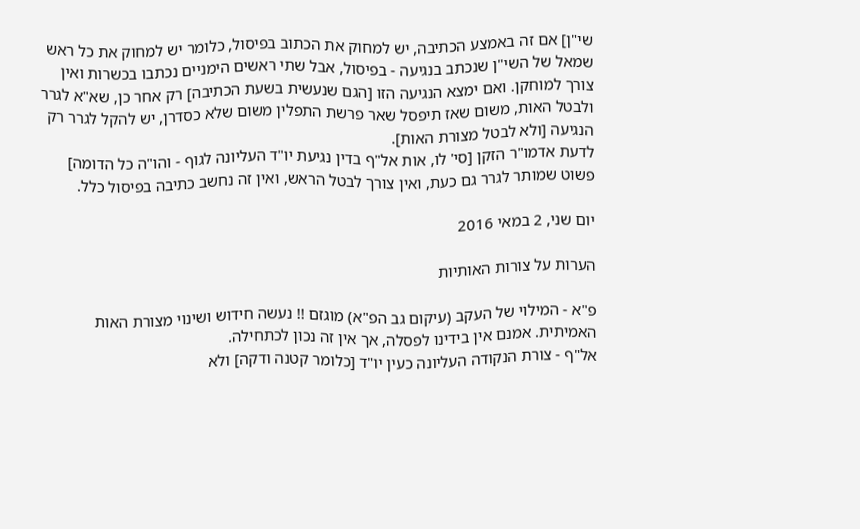שי"ן] אם זה באמצע הכתיבה, יש למחוק את הכתוב בפיסול, כלומר יש למחוק את כל ראש שמאל של השי"ן שנכתב בנגיעה - בפיסול, אבל שתי ראשים הימניים נכתבו בכשרות ואין צורך למוחקן. ואם ימצא הנגיעה הזו [הגם שנעשית בשעת הכתיבה] רק אחר כן, שא"א לגרר ולבטל האות, משום שאז תיפסל שאר פרשת התפלין משום שלא כסדרן, יש להקל לגרר רק הנגיעה [ולא לבטל מצורת האות].
לדעת אדמו"ר הזקן [סי' לו, אות אל"ף בדין נגיעת יו"ד העליונה לגוף - והו"ה כל הדומה] פשוט שמותר לגרר גם כעת, ואין צורך לבטל הראש, ואין זה נחשב כתיבה בפיסול כלל.

יום שני, 2 במאי 2016

הערות על צורות האותיות

פ"א - המילוי של העקב (עיקום גב הפ"א) מוגזם !! נעשה חידוש ושינוי מצורת האות האמיתית. אמנם אין בידינו לפסלה, אך אין זה נכון לכתחילה.
אל"ף - צורת הנקודה העליונה כעין יו"ד [כלומר קטנה ודקה] ולא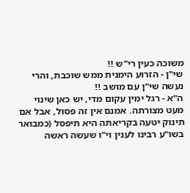משוכה כעין רי"ש !!
שי"ן - הזרוע הימנית ממש שוכבת, והרי נעשה שי"ן עם מושב !!
ה"א - רגל ימין עקום מדי, יש כאן שינוי מעט מצורתה. אמנם אין זה פסול, אבל אם תינוק יטעה בקריאתה היא תיפסל (כמבואר בשו"ע רבינו לענין וי"ו שעשה ראשה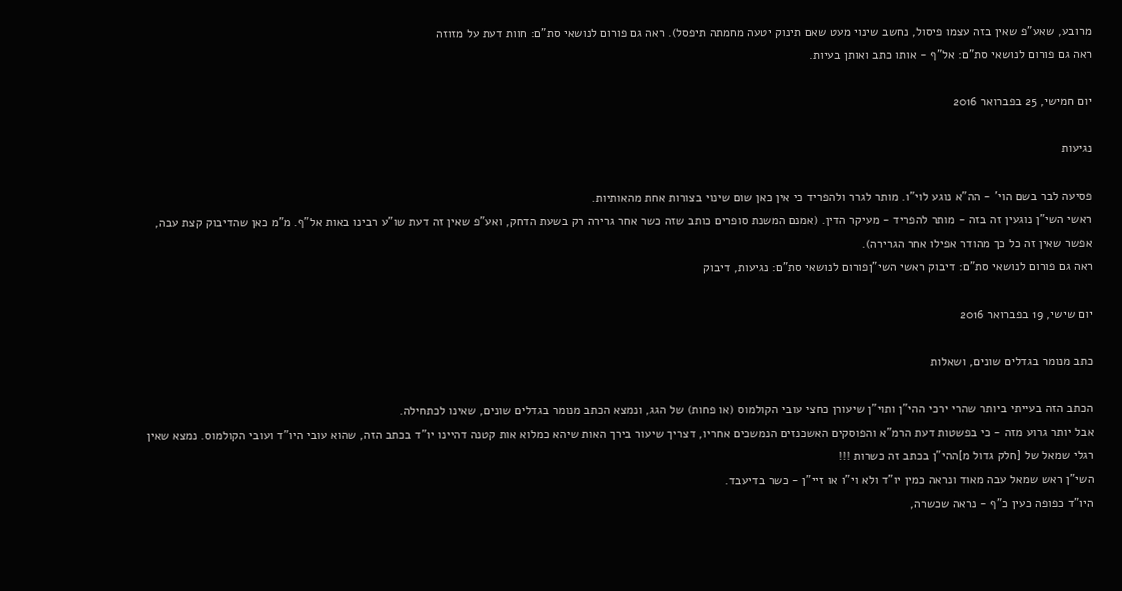מרובע, שאע"פ שאין בזה עצמו פיסול, נחשב שינוי מעט שאם תינוק יטעה מחמתה תיפסל). ראה גם פורום לנושאי סת"ם: חוות דעת על מזוזה
ראה גם פורום לנושאי סת"ם: אל"ף - אותו כתב ואותן בעיות.

יום חמישי, 25 בפברואר 2016

נגיעות

פסיעה לבר בשם הוי' - הה"א נוגע לוי"ו. מותר לגרר ולהפריד כי אין כאן שום שינוי בצורות אחת מהאותיות.
ראשי השי"ן נוגעין זה בזה - מותר להפריד - מעיקר הדין. (אמנם המשנת סופרים כותב שזה כשר אחר גרירה רק בשעת הדחק, ואע"פ שאין זה דעת שו"ע רבינו באות אל"ף. מ"מ כאן שהדיבוק קצת עבה, אפשר שאין זה כל כך מהודר אפילו אחר הגרירה).
ראה גם פורום לנושאי סת"ם: דיבוק ראשי השי"ןפורום לנושאי סת"ם: נגיעות, דיבוק

יום שישי, 19 בפברואר 2016

כתב מנומר בגדלים שונים, ושאלות

הכתב הזה בעייתי ביותר שהרי ירכי ההי"ן ותוי"ן שיעורן כחצי עובי הקולמוס (או פחות) של הגג, ונמצא הכתב מנומר בגדלים שונים, שאינו לכתחילה.
אבל יותר גרוע מזה - כי בפשטות דעת הרמ"א והפוסקים האשכנזים הנמשכים אחריו, דצריך שיעור בירך האות שיהא כמלוא אות קטנה דהיינו יו"ד בכתב הזה, שהוא עובי היו"ד ועובי הקולמוס. נמצא שאין רגלי שמאל של [חלק גדול מ]ההי"ן בכתב זה כשרות !!!
השי"ן ראש שמאל עבה מאוד ונראה כמין יו"ד ולא וי"ו או זיי"ן - כשר בדיעבד.
היו"ד כפופה כעין כ"ף - נראה שכשרה,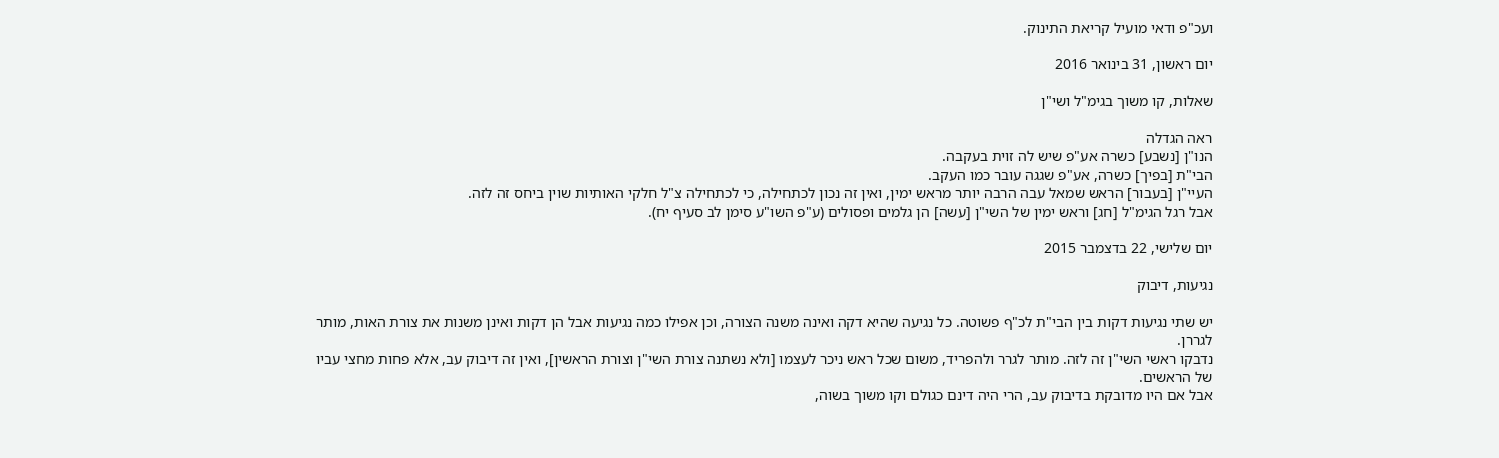ועכ"פ ודאי מועיל קריאת התינוק.

יום ראשון, 31 בינואר 2016

שאלות, קו משוך בגימ"ל ושי"ן

ראה הגדלה
הנו"ן [נשבע] כשרה אע"פ שיש לה זוית בעקבה.
הבי"ת [בפיך] כשרה, אע"פ שגגה עובר כמו העקב.
העיי"ן [בעבור] הראש שמאל עבה הרבה יותר מראש ימין, ואין זה נכון לכתחילה, כי לכתחילה צ"ל חלקי האותיות שוין ביחס זה לזה.
אבל רגל הגימ"ל [חג] וראש ימין של השי"ן [עשה] הן גלמים ופסולים (ע"פ השו"ע סימן לב סעיף יח).

יום שלישי, 22 בדצמבר 2015

נגיעות, דיבוק

יש שתי נגיעות דקות בין הבי"ת לכ"ף פשוטה. כל נגיעה שהיא דקה ואינה משנה הצורה, וכן אפילו כמה נגיעות אבל הן דקות ואינן משנות את צורת האות, מותר לגררן.
נדבקו ראשי השי"ן זה לזה. מותר לגרר ולהפריד, משום שכל ראש ניכר לעצמו [ולא נשתנה צורת השי"ן וצורת הראשין], ואין זה דיבוק עב, אלא פחות מחצי עביו של הראשים.
אבל אם היו מדובקת בדיבוק עב, הרי היה דינם כגולם וקו משוך בשוה,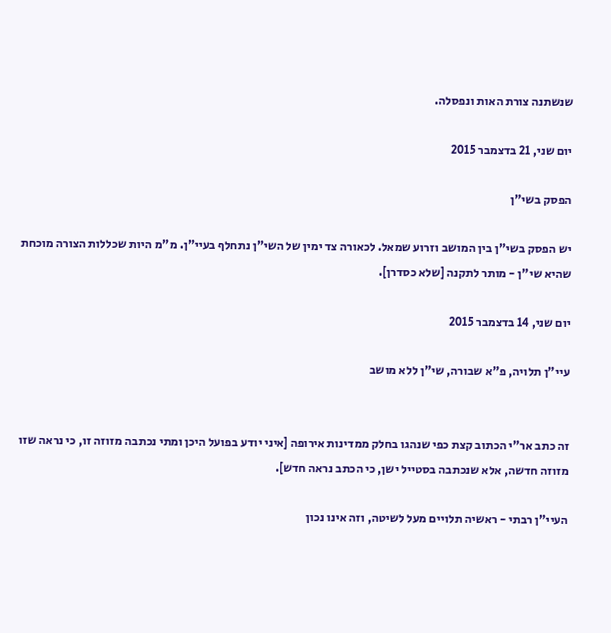שנשתנה צורת האות ונפסלה.

יום שני, 21 בדצמבר 2015

הפסק בשי"ן

יש הפסק בשי"ן בין המושב וזרוע שמאל. לכאורה צד ימין של השי"ן נתחלף בעיי"ן. מ"מ היות שכללות הצורה מוכחת שהיא שי"ן - מותר לתקנה [שלא כסדרן].

יום שני, 14 בדצמבר 2015

עיי"ן תלויה, פ"א שבורה, שי"ן ללא מושב


זה כתב אר"י הכתוב קצת כפי שנהגו בחלק ממדינות אירופה [איני יודע בפועל היכן ומתי נכתבה מזוזה זו, כי נראה שזו מזוזה חדשה, אלא שנכתבה בסטייל ישן, כי הכתב נראה חדש].

העיי"ן רבתי - ראשיה תלויים מעל לשיטה, וזה אינו נכון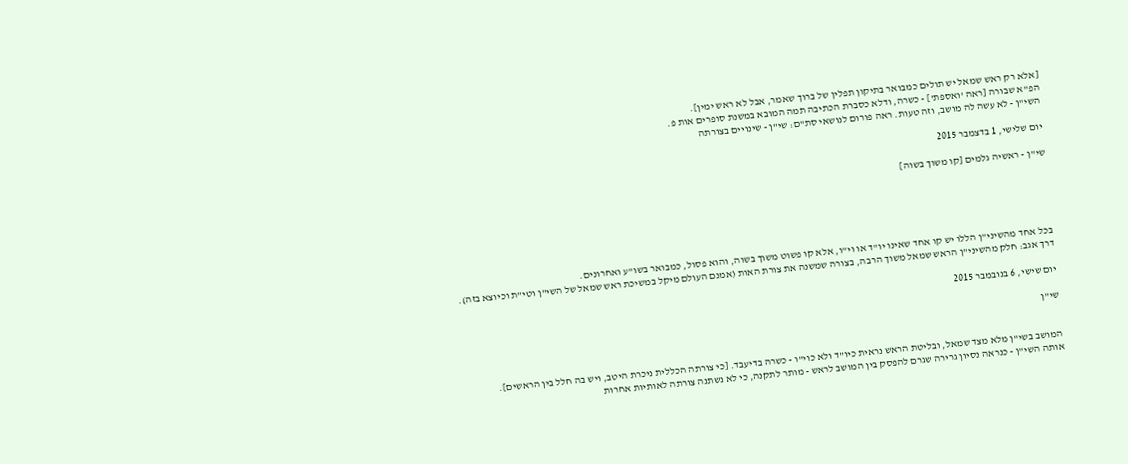[אלא רק ראש שמאל יש תולים כמבואר בתיקון תפלין של ברוך שאמר, אבל לא ראש ימין].
הפ"א שבורה [ראה 'ואספת'] - כשרה, ודלא כסברת הכתיבה תמה המובא במשנת סופרים אות פ.
השי"ן - לא עשה לה מושב, וזה טעות. ראה פורום לנושאי סת"ם: שי"ן - שינויים בצורתה

יום שלישי, 1 בדצמבר 2015

שי"ן - ראשיה גלמים [קו משוך בשוה]





בכל אחד מהשיני"ן הללו יש קו אחד שאינו יו"ד או וי"ו, אלא קו פשוט משוך בשוה, והוא פסול, כמבואר בשו"ע ואחרונים.
דרך אגב: חלק מהשיני"ן הראש שמאל משוך הרבה, בצורה שמשנה את צורת האות (אמנם העולם מיקל במשיכת ראש שמאל של השי"ן וטי"ת וכיוצא בזה).

יום שישי, 6 בנובמבר 2015

שי"ן


המושב בשי"ן מלא מצד שמאל, ובליטת הראש נראית כיו"ד ולא כוי"ו - כשרה בדיעבד. [כי צורתה הכללית ניכרת היטב, ויש בה חלל בין הראשים].
אותה השי"ן - כנראה נסיון גרירה שגרם להפסק בין המושב לראש - מותר לתקנה, כי לא נשתנה צורתה לאותיות אחרות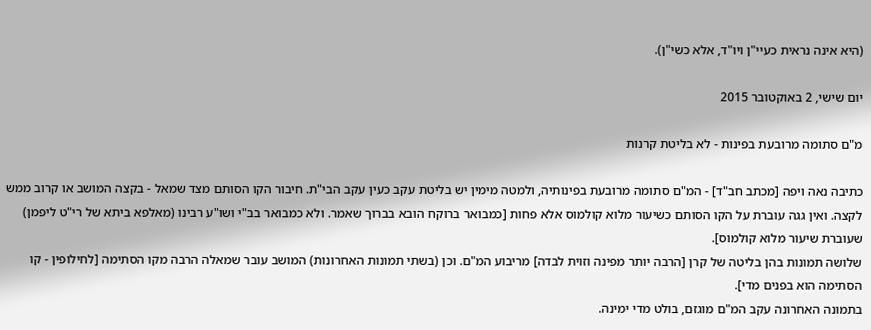(היא אינה נראית כעיי"ן ויו"ד, אלא כשי"ן).

יום שישי, 2 באוקטובר 2015

מ"ם סתומה מרובעת בפינות - לא בליטת קרנות

כתיבה נאה ויפה [מכתב חב"ד] - המ"ם סתומה מרובעת בפינותיה, ולמטה מימין יש בליטת עקב כעין עקב הבי"ת. חיבור הקו הסותם מצד שמאל - בקצה המושב או קרוב ממש לקצה. ואין גגה עוברת על הקו הסותם כשיעור מלוא קולמוס אלא פחות [כמבואר ברוקח הובא בברוך שאמר. ולא כמבואר בב"י ושו"ע רבינו (מאלפא ביתא של רי"ט ליפמן) שעוברת שיעור מלוא קולמוס].
שלושה תמונות בהן בליטה של קרן [הרבה יותר מפינה וזוית לבדה] מריבוע המ"ם. וכן (בשתי תמונות האחרונות) המושב עובר שמאלה הרבה מקו הסתימה [לחילופין - קו הסתימה הוא בפנים מדי].
בתמונה האחרונה עקב המ"ם מוגזם, בולט מדי ימינה.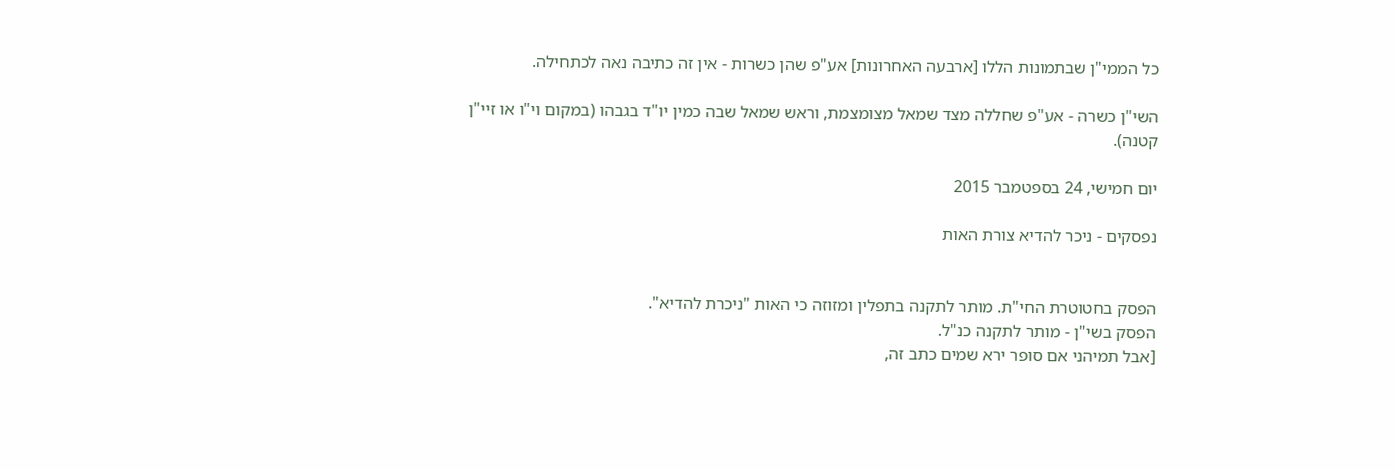כל הממי"ן שבתמונות הללו [ארבעה האחרונות] אע"פ שהן כשרות - אין זה כתיבה נאה לכתחילה.

השי"ן כשרה - אע"פ שחללה מצד שמאל מצומצמת, וראש שמאל שבה כמין יו"ד בגבהו (במקום וי"ו או זיי"ן קטנה).

יום חמישי, 24 בספטמבר 2015

נפסקים - ניכר להדיא צורת האות


הפסק בחטוטרת החי"ת. מותר לתקנה בתפלין ומזוזה כי האות "ניכרת להדיא".
הפסק בשי"ן - מותר לתקנה כנ"ל.
[אבל תמיהני אם סופר ירא שמים כתב זה,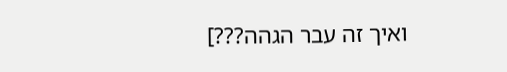ואיך זה עבר הגהה???]